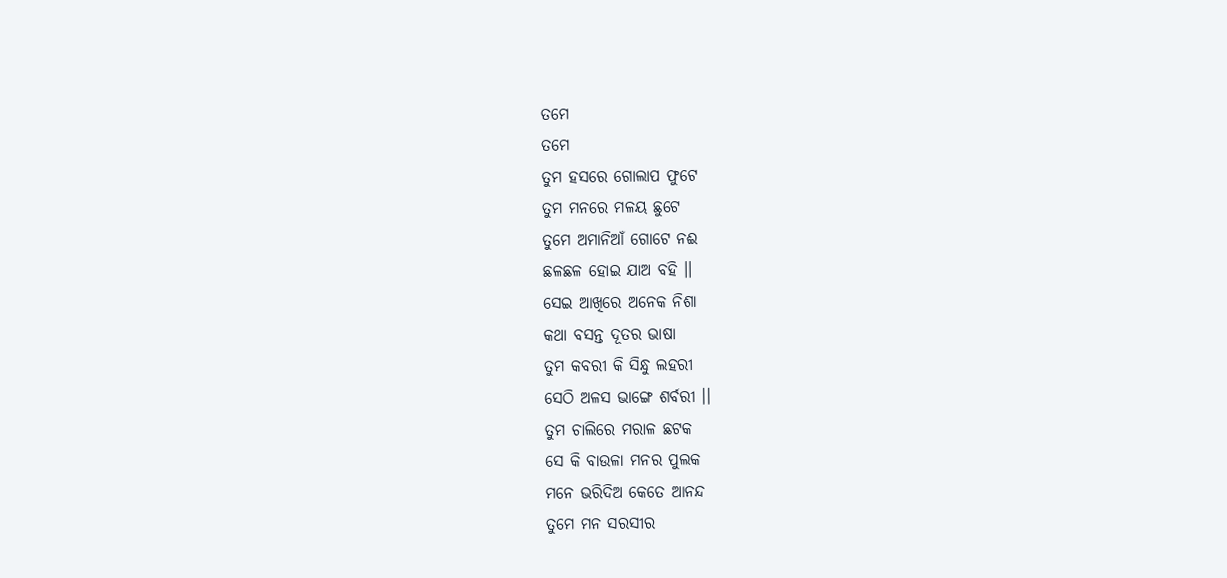ତମେ
ତମେ
ତୁମ ହସରେ ଗୋଲାପ ଫୁଟେ
ତୁମ ମନରେ ମଳୟ ଛୁଟେ
ତୁମେ ଅମାନିଆଁ ଗୋଟେ ନଈ
ଛଳଛଳ ହୋଇ ଯାଅ ବହି ।।
ସେଇ ଆଖିରେ ଅନେକ ନିଶା
କଥା ବସନ୍ତ ଦୂତର ଭାଷା
ତୁମ କବରୀ କି ସିନ୍ଧୁ ଲହରୀ
ସେଠି ଅଳସ ଭାଙ୍ଗେ ଶର୍ବରୀ ।।
ତୁମ ଚାଲିରେ ମରାଳ ଛଟକ
ସେ କି ବାଉଳା ମନର ପୁଲକ
ମନେ ଭରିଦିଅ କେତେ ଆନନ୍ଦ
ତୁମେ ମନ ସରସୀର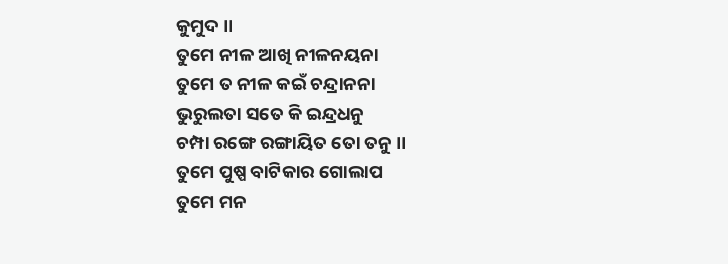କୁମୁଦ ।।
ତୁମେ ନୀଳ ଆଖି ନୀଳନୟନା
ତୁମେ ତ ନୀଳ କଇଁ ଚନ୍ଦ୍ରାନନା
ଭୁରୁଲତା ସତେ କି ଇନ୍ଦ୍ରଧନୁ
ଚମ୍ପା ରଙ୍ଗେ ରଙ୍ଗାୟିତ ତୋ ତନୁ ।।
ତୁମେ ପୁଷ୍ପ ବାଟିକାର ଗୋଲାପ
ତୁମେ ମନ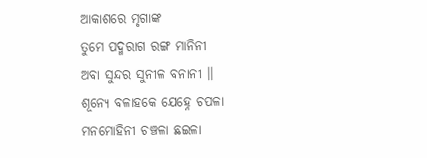ଆକାଶରେ ମୃଗାଙ୍କ
ତୁମେ ପଦ୍ମରାଗ ରଙ୍ଗ ମାନିନୀ
ଅବା ସୁନ୍ଦର ସୁନୀଳ ବନାନୀ ।।
ଶୂନ୍ୟେ ବଳାହକେ ଯେହ୍ନେ ଚପଳା
ମନମୋହିନୀ ଚଞ୍ଚଳା ଛଇଳା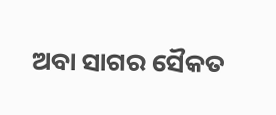ଅବା ସାଗର ସୈକତ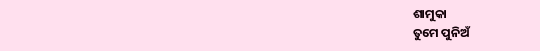ଶାମୁକା
ତୁମେ ପୁନିଅଁ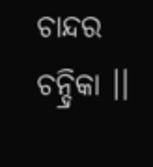ଚାନ୍ଦର ଚନ୍ଦ୍ରିକା ।।